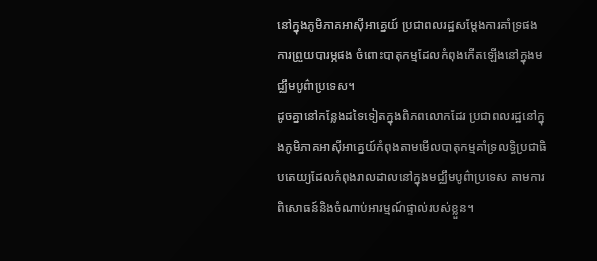នៅក្នុងភូមិភាគអាស៊ីអាគ្នេយ៍ ប្រជាពលរដ្ឋសម្តែងការគាំទ្រផង ការព្រួយបារម្ភផង ចំពោះបាតុកម្មដែលកំពុងកើតឡើងនៅក្នុងមជ្ឈឹមបូព៌ាប្រទេស។
ដូចគ្នានៅកន្លែងដទៃទៀតក្នុងពិភពលោកដែរ ប្រជាពលរដ្ឋនៅក្នុងភូមិភាគអាស៊ីអាគ្នេយ៍កំពុងតាមមើលបាតុកម្មគាំទ្រលទ្ធិប្រជាធិបតេយ្យដែលកំពុងរាលដាលនៅក្នុងមជ្ឈឹមបូព៌ាប្រទេស តាមការពិសោធន៍និងចំណាប់អារម្មណ៍ផ្ទាល់របស់ខ្លួន។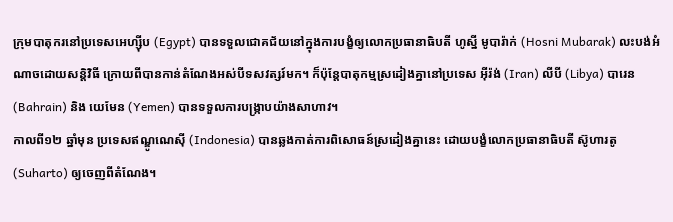ក្រុមបាតុករនៅប្រទេសអេហ្ស៊ីប (Egypt) បានទទួលជោគជ័យនៅក្នុងការបង្ខំឲ្យលោកប្រធានាធិបតី ហូស្នី មូបារ៉ាក់ (Hosni Mubarak) លះបង់អំណាចដោយសន្តិវិធី ក្រោយពីបានកាន់តំណែងអស់បីទសវត្សរ៍មក។ ក៏ប៉ុន្តែបាតុកម្មស្រដៀងគ្នានៅប្រទេស អ៊ីរ៉ង់ (Iran) លីបី (Libya) បារេន (Bahrain) និង យេមែន (Yemen) បានទទួលការបង្ក្រាបយ៉ាងសាហាវ។
កាលពី១២ ឆ្នាំមុន ប្រទេសឥណ្ឌូណេស៊ី (Indonesia) បានឆ្លងកាត់ការពិសោធន៍ស្រដៀងគ្នានេះ ដោយបង្ខំលោកប្រធានាធិបតី ស៊ូហារតូ (Suharto) ឲ្យចេញពីតំណែង។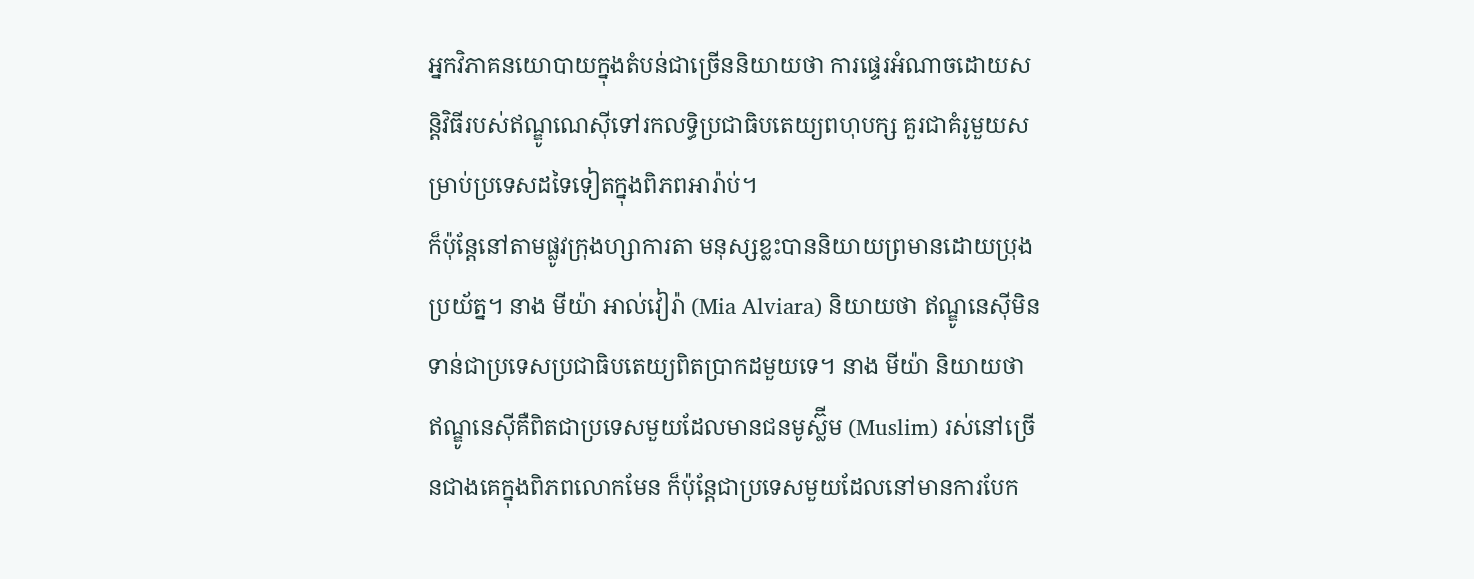អ្នកវិភាគនយោបាយក្នុងតំបន់ជាច្រើននិយាយថា ការផ្ទេរអំណាចដោយសន្តិវិធីរបស់ឥណ្ឌូណេស៊ីទៅរកលទ្ធិប្រជាធិបតេយ្យពហុបក្ស គួរជាគំរូមួយសម្រាប់ប្រទេសដទៃទៀតក្នុងពិភពអារ៉ាប់។
ក៏ប៉ុន្តែនៅតាមផ្លូវក្រុងហ្សាការតា មនុស្សខ្លះបាននិយាយព្រមានដោយប្រុងប្រយ័ត្ន។ នាង មីយ៉ា អាល់វៀរ៉ា (Mia Alviara) និយាយថា ឥណ្ឌូនេស៊ីមិនទាន់ជាប្រទេសប្រជាធិបតេយ្យពិតប្រាកដមួយទេ។ នាង មីយ៉ា និយាយថា ឥណ្ឌូនេស៊ីគឺពិតជាប្រទេសមួយដែលមានជនមូស្ល៊ីម (Muslim) រស់នៅច្រើនជាងគេក្នុងពិភពលោកមែន ក៏ប៉ុន្តែជាប្រទេសមួយដែលនៅមានការបែក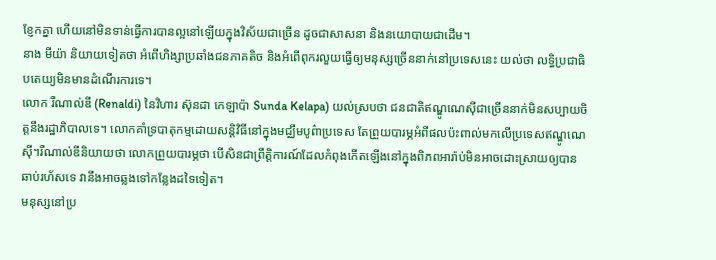ខ្ញែកគ្នា ហើយនៅមិនទាន់ធ្វើការបានល្អនៅឡើយក្នុងវិស័យជាច្រើន ដូចជាសាសនា និងនយោបាយជាដើម។
នាង មីយ៉ា និយាយទៀតថា អំពើហិង្សាប្រឆាំងជនភាគតិច និងអំពើពុករលួយធ្វើឲ្យមនុស្សច្រើននាក់នៅប្រទេសនេះ យល់ថា លទ្ធិប្រជាធិបតេយ្យមិនមានដំណើរការទេ។
លោក រឺណាល់ឌី (Renaldi) នៃវិហារ ស៊ុនដា កេឡាប៉ា Sunda Kelapa) យល់ស្របថា ជនជាតិឥណ្ឌូណេស៊ីជាច្រើននាក់មិនសប្បាយចិត្តនឹងរដ្ឋាភិបាលទេ។ លោកគាំទ្របាតុកម្មដោយសន្តិវិធីនៅក្នុងមជ្ឈឹមបូព៌ាប្រទេស តែព្រួយបារម្ភអំពីផលប៉ះពាល់មកលើប្រទេសឥណ្ឌូណេស៊ី។រឺណាល់ឌីនិយាយថា លោកព្រួយបារម្ភថា បើសិនជាព្រឹត្តិការណ៍ដែលកំពុងកើតឡើងនៅក្នុងពិភពអារ៉ាប់មិនអាចដោះស្រាយឲ្យបានឆាប់រហ័សទេ វានឹងអាចឆ្លងទៅកន្លែងដទៃទៀត។
មនុស្សនៅប្រ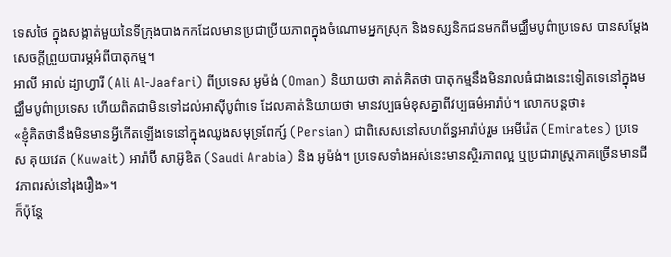ទេសថៃ ក្នុងសង្កាត់មួយនៃទីក្រុងបាងកកដែលមានប្រជាប្រីយភាពក្នុងចំណោមអ្នកស្រុក និងទស្សនិកជនមកពីមជ្ឈឹមបូព៌ាប្រទេស បានសម្តែងសេចក្តីព្រួយបារម្ភអំពីបាតុកម្ម។
អាលី អាល់ ដ្យាហ្វារី (Ali Al-Jaafari) ពីប្រទេស អូម៉ង់ (Oman) និយាយថា គាត់គិតថា បាតុកម្មនឹងមិនរាលធំជាងនេះទៀតទេនៅក្នុងមជ្ឈឹមបូព៌ាប្រទេស ហើយពិតជាមិនទៅដល់អាស៊ីបូព៌ាទេ ដែលគាត់និយាយថា មានវប្បធម៌ខុសគ្នាពីវប្បធម៌អារ៉ាប់។ លោកបន្តថា៖
«ខ្ញុំគិតថានឹងមិនមានអ្វីកើតឡើងទេនៅក្នុងឈូងសមុទ្រពែក្ស៍ (Persian) ជាពិសេសនៅសហព័ន្ធអារ៉ាប់រួម អេមីរ៉េត (Emirates) ប្រទេស គុយវេត (Kuwait) អារ៉ាប៊ី សាអ៊ូឌិត (Saudi Arabia) និង អូម៉ង់។ ប្រទេសទាំងអស់នេះមានស្ថិរភាពល្អ ឬប្រជារាស្រ្តភាគច្រើនមានជីវភាពរស់នៅរុងរឿង»។
ក៏ប៉ុន្តែ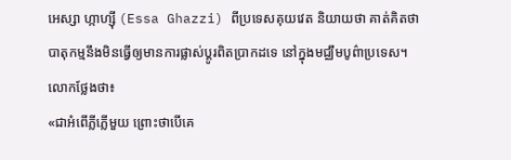អេស្សា ហ្កាហ្ស៊ី (Essa Ghazzi) ពីប្រទេសគុយវេត និយាយថា គាត់គិតថា បាតុកម្មនឹងមិនធ្វើឲ្យមានការផ្លាស់ប្តូរពិតប្រាកដទេ នៅក្នុងមជ្ឈឹមបូព៌ាប្រទេស។ លោកថ្លែងថា៖
«ជាអំពើភ្លីភ្លើមួយ ព្រោះថាបើគេ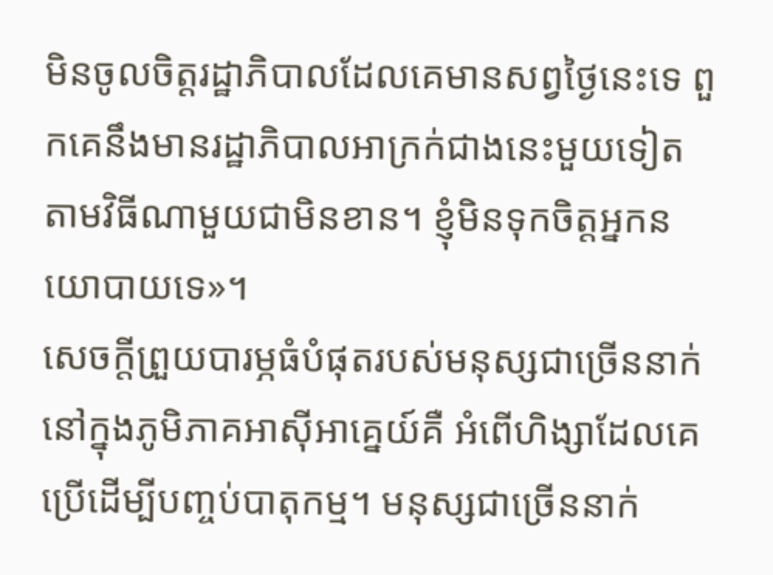មិនចូលចិត្តរដ្ឋាភិបាលដែលគេមានសព្វថ្ងៃនេះទេ ពួកគេនឹងមានរដ្ឋាភិបាលអាក្រក់ជាងនេះមួយទៀត តាមវិធីណាមួយជាមិនខាន។ ខ្ញុំមិនទុកចិត្តអ្នកនយោបាយទេ»។
សេចក្តីព្រួយបារម្ភធំបំផុតរបស់មនុស្សជាច្រើននាក់នៅក្នុងភូមិភាគអាស៊ីអាគ្នេយ៍គឺ អំពើហិង្សាដែលគេប្រើដើម្បីបញ្ចប់បាតុកម្ម។ មនុស្សជាច្រើននាក់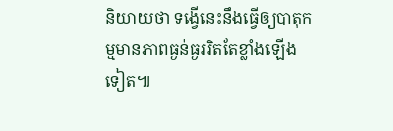និយាយថា ទង្វើនេះនឹងធ្វើឲ្យបាតុកម្មមានភាពធ្ងន់ធ្ងររិតតែខ្លាំងឡើងទៀត៕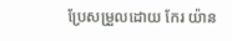ប្រែសម្រួលដោយ កែរ យ៉ាន